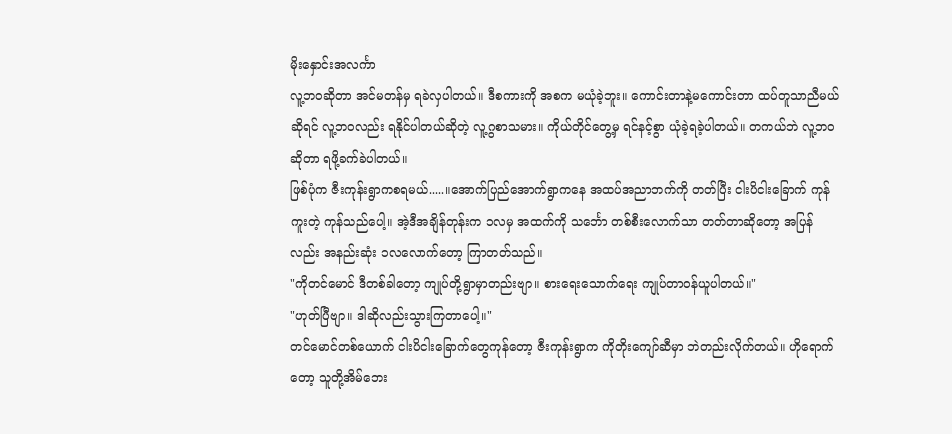မိုးနှောင်းအလင်္ကာ
လူ့ဘဝဆိုတာ အင်မတန်မှ ရခဲလှပါတယ်။ ဒီစကားကို အစက မယုံခဲ့ဘူး။ ကောင်းတာနဲ့မကောင်းတာ ထပ်တူသာညီမယ်ဆိုရင် လူ့ဘဝလည်း ရနိုင်ပါတယ်ဆိုတဲ့ လူ့ဂွစာသမား။ ကိုယ်တိုင်တွေ့မှ ရင်နင့်စွာ ယုံခဲ့ရခဲ့ပါတယ်။ တကယ်ဘဲ လူ့ဘဝ ဆိုတာ ရဖို့ခက်ခဲပါတယ်။
ဖြစ်ပုံက ဇီးကုန်းရွာကစရမယ်.....။အောက်ပြည်အောက်ရွာကနေ အထပ်အညာဘက်ကို တတ်ပြီး ငါးပိငါးခြောက် ကုန်ကူးတဲ့ ကုန်သည်ပေါ့။ အဲ့ဒီအချိန်တုန်းက ၁လမှ အထက်ကို သင်္ဘော တစ်စီးလောက်သာ တတ်တာဆိုတော့ အပြန်လည်း အနည်းဆုံး ၁လလောက်တော့ ကြာတတ်သည်။
"ကိုတင်မောင် ဒီတစ်ခါတော့ ကျုပ်တို့ရွာမှာတည်းဗျာ။ စားရေးသောက်ရေး ကျုပ်တာဝန်ယူပါတယ်။"
"ဟုတ်ပြီဗျာ။ ဒါဆိုလည်းသွားကြတာပေါ့။"
တင်မောင်တစ်ယောက် ငါးပိငါးခြောက်တွေကုန်တော့ ဇီးကုန်းရွာက ကိုတိုးကျော်ဆီမှာ ဘဲတည်းလိုက်တယ်။ ဟိုရောက်တော့ သူတို့အိမ်ဘေး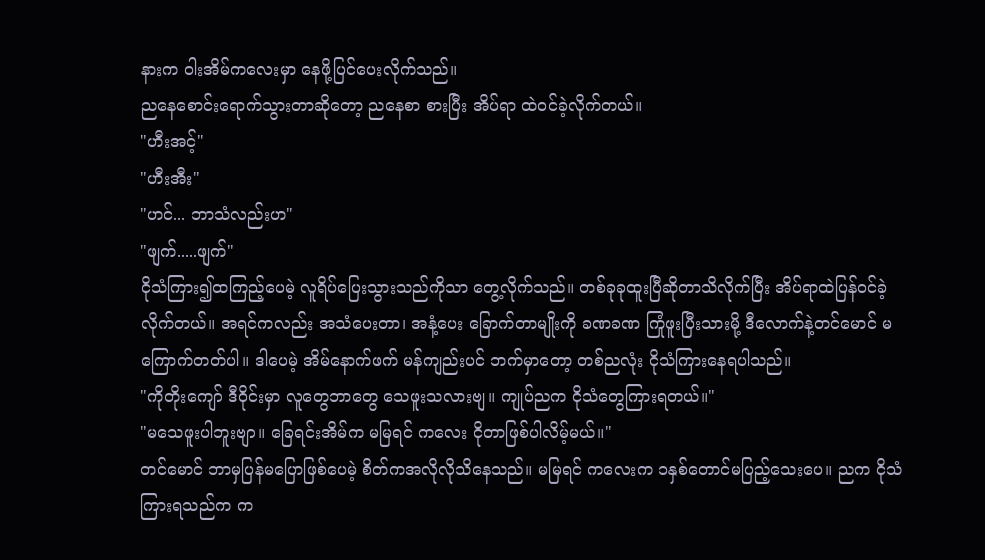နားက ဝါးအိမ်ကလေးမှာ နေဖို့ပြင်ပေးလိုက်သည်။
ညနေစောင်းရောက်သွားတာဆိုတော့ ညနေစာ စားပြီး အိပ်ရာ ထဲဝင်ခဲ့လိုက်တယ်။
"ဟီးအင့်"
"ဟီးအီး"
"ဟင်... ဘာသံလည်းဟ"
"ဖျက်.....ဖျက်"
ငိုသံကြား၍ထကြည့်ပေမဲ့ လူရိပ်ပြေးသွားသည်ကိုသာ တွေ့လိုက်သည်။ တစ်ခုခုထူးပြီဆိုတာသိလိုက်ပြီး အိပ်ရာထဲပြန်ဝင်ခဲ့လိုက်တယ်။ အရင်ကလည်း အသံပေးတာ၊ အနံ့ပေး ခြောက်တာမျိုးကို ခဏခဏ ကြုံဖူးပြီးသားမို့ ဒီလောက်နဲ့တင်မောင် မကြောက်တတ်ပါ။ ဒါပေမဲ့ အိမ်နောက်ဖက် မန်ကျည်းပင် ဘက်မှာတော့ တစ်ညလုံး ငိုသံကြားနေရပါသည်။
"ကိုတိုးကျော် ဒီဝိုင်းမှာ လူတွေဘာတွေ သေဖူးသလားဗျ။ ကျုပ်ညက ငိုသံတွေကြားရတယ်။"
"မသေဖူးပါဘူးဗျာ။ ခြေရင်းအိမ်က မမြရင် ကလေး ငိုတာဖြစ်ပါလိမ့်မယ်။"
တင်မောင် ဘာမှပြန်မပြောဖြစ်ပေမဲ့ စိတ်ကအလိုလိုသိနေသည်။ မမြရင် ကလေးက ၁နှစ်တောင်မပြည့်သေးပေ။ ညက ငိုသံကြားရသည်က က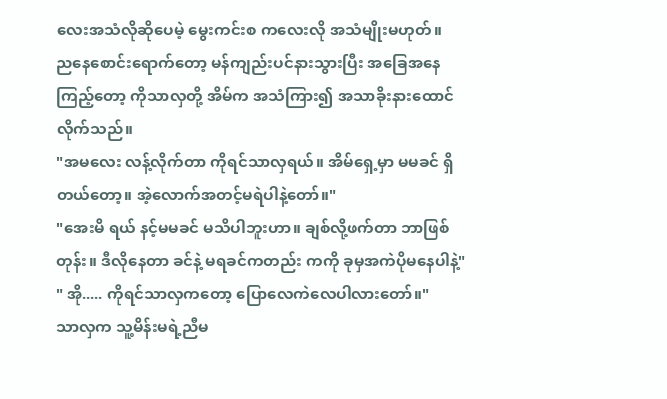လေးအသံလိုဆိုပေမဲ့ မွေးကင်းစ ကလေးလို အသံမျိုးမဟုတ်။
ညနေစောင်းရောက်တော့ မန်ကျည်းပင်နားသွားပြီး အခြေအနေကြည့်တော့ ကိုသာလှတို့ အိမ်က အသံကြား၍ အသာခိုးနားထောင်လိုက်သည်။
"အမလေး လန့်လိုက်တာ ကိုရင်သာလှရယ်။ အိမ်ရှေ့မှာ မမခင် ရှိတယ်တော့။ အဲ့လောက်အတင့်မရဲပါနဲ့တော်။"
"အေးမိ ရယ် နင့်မမခင် မသိပါဘူးဟာ။ ချစ်လို့ဖက်တာ ဘာဖြစ်တုန်း။ ဒီလိုနေတာ ခင်နဲ့ မရခင်ကတည်း ကကို ခုမှအကဲပိုမနေပါနဲ့"
" အို..... ကိုရင်သာလှကတော့ ပြောလေကဲလေပါလားတော်။"
သာလှက သူ့မိန်းမရဲ့ညီမ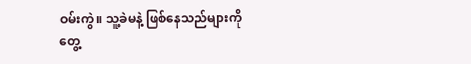ဝမ်းကွဲ။ သူ့ခဲမနဲ့ ဖြစ်နေသည်များကို တွေ့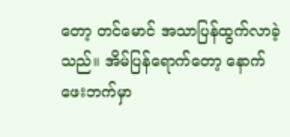တော့ တင်မောင် အသာပြန်ထွက်လာခဲ့သည်။ အိမ်ပြန်ရောက်တော့ နောက်ဖေးဘက်မှာ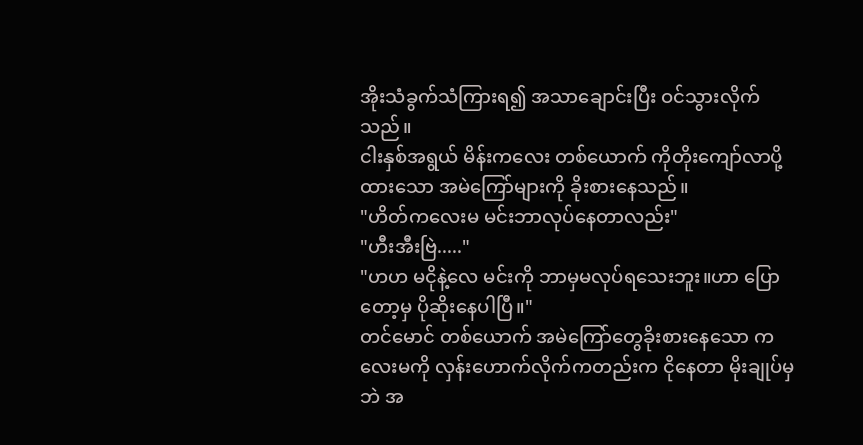အိုးသံခွက်သံကြားရ၍ အသာချောင်းပြီး ဝင်သွားလိုက်သည်။
ငါးနှစ်အရွယ် မိန်းကလေး တစ်ယောက် ကိုတိုးကျော်လာပို့ထားသော အမဲကြော်များကို ခိုးစားနေသည်။
"ဟိတ်ကလေးမ မင်းဘာလုပ်နေတာလည်း"
"ဟီးအီးဗြဲ....."
"ဟဟ မငိုနဲ့လေ မင်းကို ဘာမှမလုပ်ရသေးဘူး။ဟာ ပြောတော့မှ ပိုဆိုးနေပါပြီ။"
တင်မောင် တစ်ယောက် အမဲကြော်တွေခိုးစားနေသော ကလေးမကို လှန်းဟောက်လိုက်ကတည်းက ငိုနေတာ မိုးချုပ်မှဘဲ အ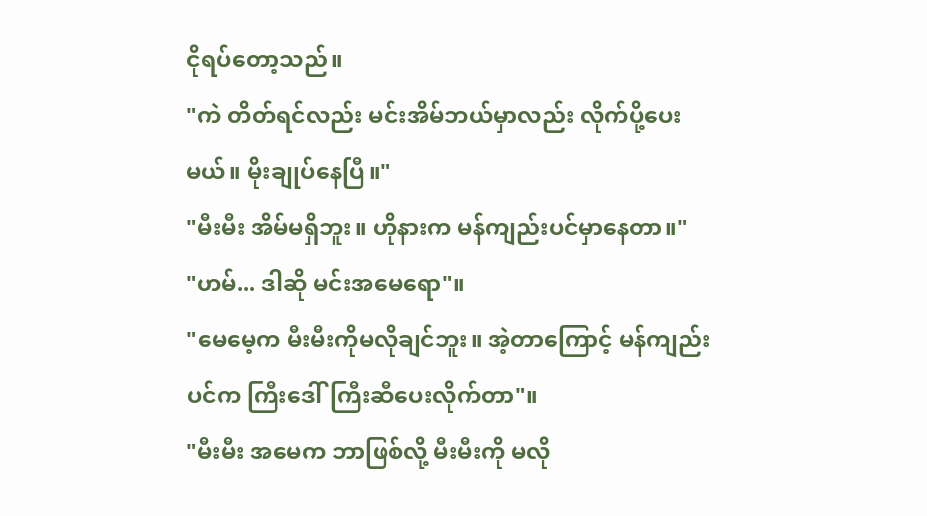ငိုရပ်တော့သည်။
"ကဲ တိတ်ရင်လည်း မင်းအိမ်ဘယ်မှာလည်း လိုက်ပို့ပေးမယ်။ မိုးချုပ်နေပြီ။"
"မီးမီး အိမ်မရှိဘူး။ ဟိုနားက မန်ကျည်းပင်မှာနေတာ။"
"ဟမ်... ဒါဆို မင်းအမေရော"။
"မေမေ့က မီးမီးကိုမလိုချင်ဘူး။ အဲ့တာကြောင့် မန်ကျည်းပင်က ကြီးဒေါ်ကြီးဆီပေးလိုက်တာ"။
"မီးမီး အမေက ဘာဖြစ်လို့ မီးမီးကို မလို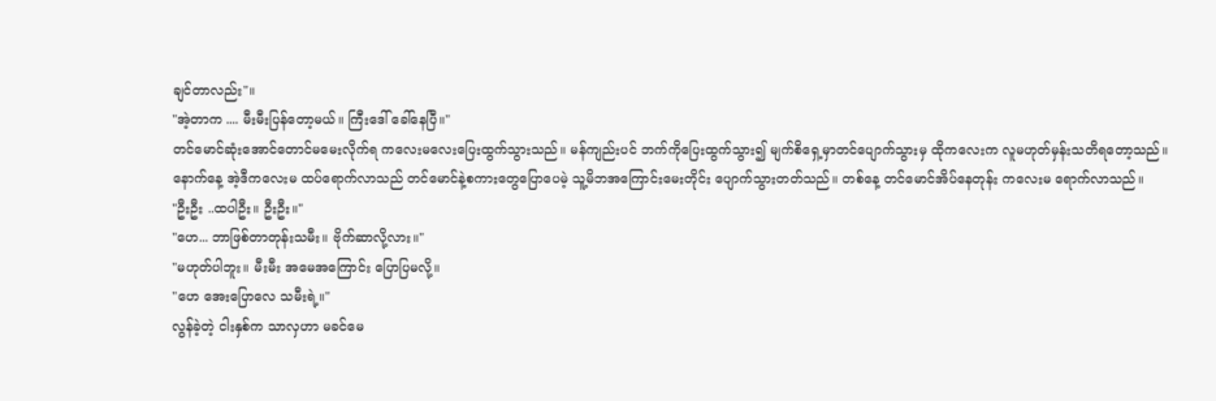ချင်တာလည်း"။
"အဲ့တာက .... မီးမီးပြန်တော့မယ်။ ကြီးဒေါ် ခေါ်နေပြီ။"
တင်မောင်ဆုံးအောင်တောင်မမေးလိုက်ရ ကလေးမလေးပြေးထွက်သွားသည်။ မန်ကျည်းပင် ဘက်ကိုပြေးထွက်သွား၍ မျက်စိရှေ့မှာတင်ပျောက်သွားမှ ထိုကလေးက လူမဟုတ်မှန်းသတိရတော့သည်။
နောက်နေ့ အဲ့ဒီကလေးမ ထပ်ရောက်လာသည် တင်မောင်နဲ့စကားတွေပြောပေမဲ့ သူ့မိဘအကြောင်းမေးတိုင်း ပျောက်သွားတတ်သည်။ တစ်နေ့ တင်မောင်အိပ်နေတုန်း ကလေးမ ရောက်လာသည်။
"ဦးဦး ..ထပါဦး။ ဦးဦး။"
"ဟေ... ဘာဖြစ်တာတုန်းသမီး။ ဗိုက်ဆာလို့လား။"
"မဟုတ်ပါဘူး။ မီးမီး အမေအကြောင်း ပြောပြမလို့။
"ဟေ အေးပြောလေ သမီးရဲ့။"
လွန်ခဲ့တဲ့ ငါးနှစ်က သာလှဟာ မခင်မေ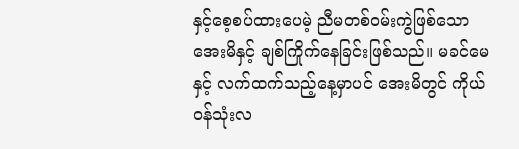နှင့်စေ့စပ်ထားပေမဲ့ ညီမတစ်ဝမ်းကွဲဖြစ်သော အေးမိနှင့် ချစ်ကြိုက်နေခြင်းဖြစ်သည်။ မခင်မေနှင့် လက်ထက်သည့်နေ့မှာပင် အေးမိတွင် ကိုယ်ဝန်သုံးလ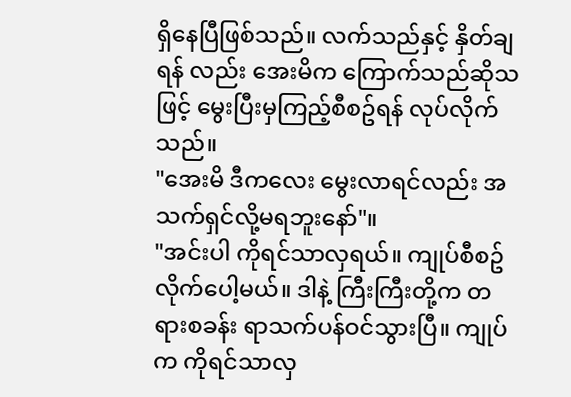ရှိနေပြီဖြစ်သည်။ လက်သည်နှင့် နှိတ်ချရန် လည်း အေးမိက ကြောက်သည်ဆိုသဖြင့် မွေးပြီးမှကြည့်စီစဥ်ရန် လုပ်လိုက်သည်။
"အေးမိ ဒီကလေး မွေးလာရင်လည်း အသက်ရှင်လို့မရဘူးနော်"။
"အင်းပါ ကိုရင်သာလှရယ်။ ကျုပ်စီစဥ်လိုက်ပေါ့မယ်။ ဒါနဲ့ ကြီးကြီးတို့က တရားစခန်း ရာသက်ပန်ဝင်သွားပြီ။ ကျုပ်က ကိုရင်သာလှ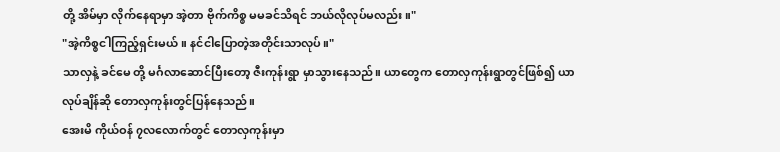တို့ အိမ်မှာ လိုက်နေရာမှာ အဲ့တာ ဗိုက်ကိစ္စ မမခင်သိရင် ဘယ်လိုလုပ်မလည်း။"
"အဲ့ကိစ္စငါကြည့်ရှင်းမယ်။ နင်ငါပြောတဲ့အတိုင်းသာလုပ်။"
သာလှနဲ့ ခင်မေ တို့ မင်္ဂလာဆောင်ပြီးတော့ ဇီးကုန်းရွာ မှာသွားနေသည်။ ယာတွေက တောလှကုန်းရွာတွင်ဖြစ်၍ ယာလုပ်ချိန်ဆို တောလှကုန်းတွင်ပြန်နေသည်။
အေးမိ ကိုယ်ဝန် ၇လလောက်တွင် တောလှကုန်းမှာ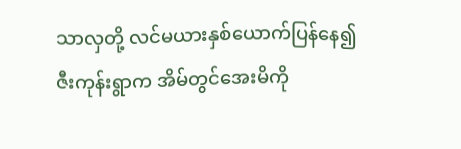သာလှတို့ လင်မယားနှစ်ယောက်ပြန်နေ၍ ဇီးကုန်းရွာက အိမ်တွင်အေးမိကို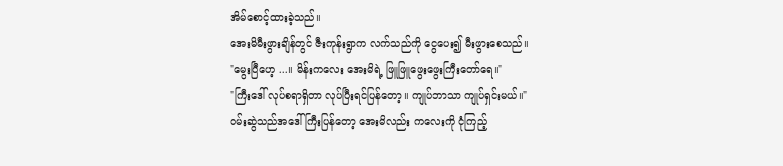အိမ်စောင့်ထားခဲ့သည်။
အေးမိမီးဖွားချိန်တွင် ဇီးကုန်းရွာက လက်သည်ကို ငွေပေး၍ မီးဖွားစေသည်။
"မွေးပြီဟေ့ ...။ မိန်းကလေး အေးမိရဲ့ ဖြူဖြူဖွေးဖွေးကြီးတော်ရေ။"
"ကြီးဒေါ် လုပ်စရာရှိတာ လုပ်ပြီးရင်ပြန်တော့။ ကျုပ်ဘာသာ ကျုပ်ရှင်းမယ်။"
ဝမ်းဆွဲသည်အဒေါ်ကြီးပြန်တော့ အေးမိလည်း ကလေးကို ငုံကြည့်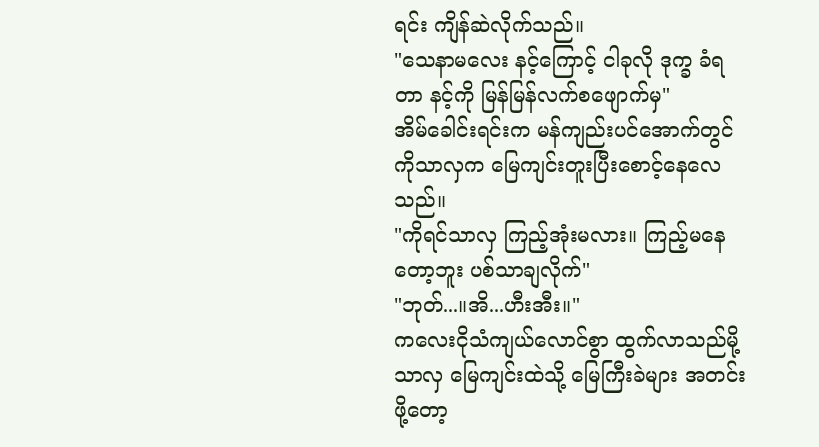ရင်း ကျိန်ဆဲလိုက်သည်။
"သေနာမလေး နင့်ကြောင့် ငါခုလို ဒုက္ခ ခံရတာ နင့်ကို မြန်မြန်လက်စဖျောက်မှ"
အိမ်ခေါင်းရင်းက မန်ကျည်းပင်အောက်တွင် ကိုသာလှက မြေကျင်းတူးပြီးစောင့်နေလေသည်။
"ကိုရင်သာလှ ကြည့်အုံးမလား။ ကြည့်မနေတော့ဘူး ပစ်သာချလိုက်"
"ဘုတ်...။အိ...ဟီးအီး။"
ကလေးငိုသံကျယ်လောင်စွာ ထွက်လာသည်မို့ သာလှ မြေကျင်းထဲသို့ မြေကြီးခဲများ အတင်းဖို့တော့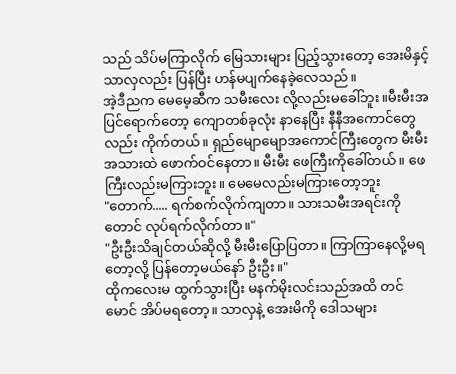သည် သိပ်မကြာလိုက် မြေသားများ ပြည့်သွားတော့ အေးမိနှင့်သာလှလည်း ပြန်ပြီး ဟန်မပျက်နေခဲ့လေသည်။
အဲ့ဒီညက မေမေ့ဆီက သမီးလေး လို့လည်းမခေါ်ဘူး။မီးမီးအပြင်ရောက်တော့ ကျောတစ်ခုလုံး နာနေပြီး နီနီအကောင်တွေလည်း ကိုက်တယ်။ ရှည်မျောမျောအကောင်ကြီးတွေက မီးမီးအသားထဲ ဖောက်ဝင်နေတာ။ မီးမီး ဖေကြီးကိုခေါ်တယ်။ ဖေကြီးလည်းမကြားဘူး။ မေမေလည်းမကြားတော့ဘူး
"တောက်..... ရက်စက်လိုက်ကျတာ။ သားသမီးအရင်းကိုတောင် လုပ်ရက်လိုက်တာ။"
"ဦးဦးသိချင်တယ်ဆိုလို့ မီးမီးပြောပြတာ။ ကြာကြာနေလို့မရတော့လို့ ပြန်တော့မယ်နော် ဦးဦး။"
ထိုကလေးမ ထွက်သွားပြီး မနက်မိုးလင်းသည်အထိ တင်မောင် အိပ်မရတော့။ သာလှနဲ့ အေးမိကို ဒေါသများ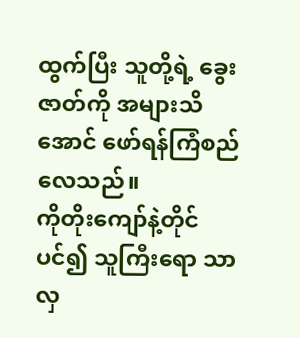ထွက်ပြီး သူတို့ရဲ့ ခွေးဇာတ်ကို အများသိအောင် ဖော်ရန်ကြံစည်လေသည်။
ကိုတိုးကျော်နဲ့တိုင်ပင်၍ သူကြီးရော သာလှ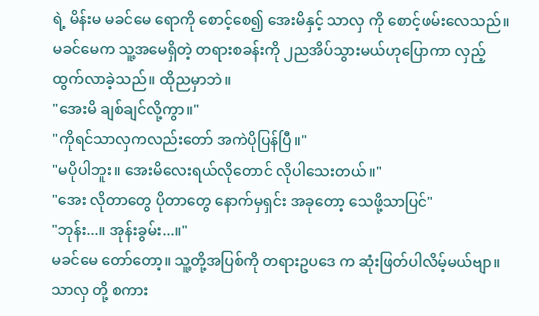ရဲ့ မိန်းမ မခင်မေ ရောကို စောင့်စေ၍ အေးမိနှင့် သာလှ ကို စောင့်ဖမ်းလေသည်။ မခင်မေက သူ့အမေရှိတဲ့ တရားစခန်းကို ၂ညအိပ်သွားမယ်ဟုပြောကာ လှည့်ထွက်လာခဲ့သည်။ ထိုညမှာဘဲ။
"အေးမိ ချစ်ချင်လို့ကွာ။"
"ကိုရင်သာလှကလည်းတော် အကဲပိုပြန်ပြီ။"
"မပိုပါဘူး။ အေးမိလေးရယ်လိုတောင် လိုပါသေးတယ်။"
"အေး လိုတာတွေ ပိုတာတွေ နောက်မှရှင်း အခုတော့ သေဖို့သာပြင်"
"ဘုန်း...။ အုန်းခွမ်း...။"
မခင်မေ တော်တော့။ သူ့တို့အပြစ်ကို တရားဥပဒေ က ဆုံးဖြတ်ပါလိမ့်မယ်ဗျာ။
သာလှ တို့ စကား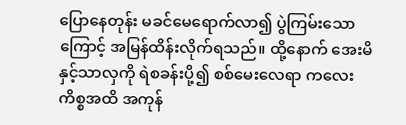ပြောနေတုန်း မခင်မေရောက်လာ၍ ပွဲကြမ်းသောကြောင့် အမြန်ထိန်းလိုက်ရသည်။ ထို့နောက် အေးမိနှင့်သာလှကို ရဲစခန်းပို့၍ စစ်မေးလေရာ ကလေးကိစ္စအထိ အကုန်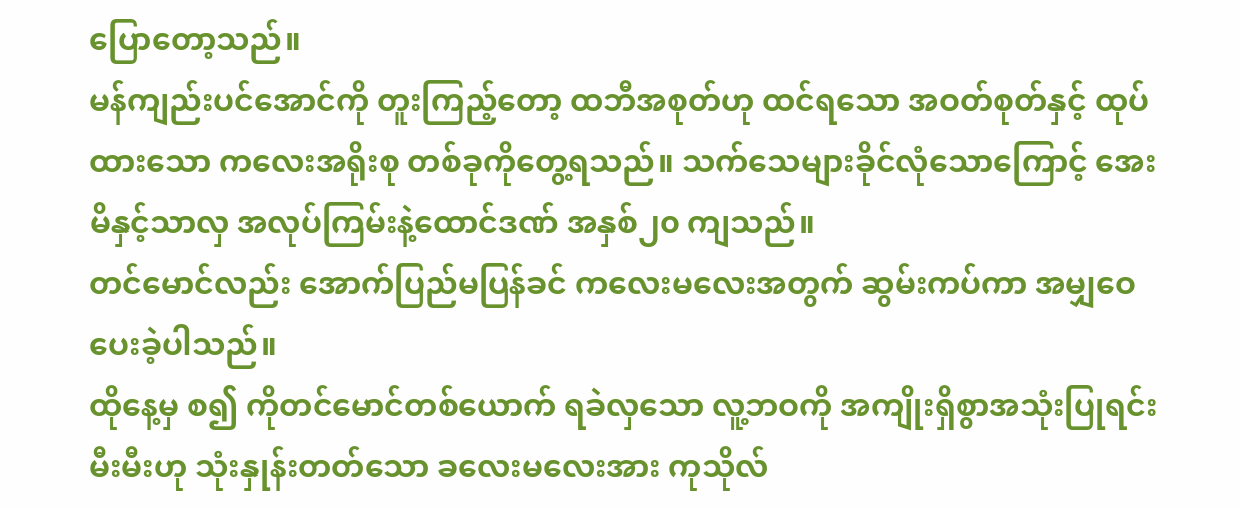ပြောတော့သည်။
မန်ကျည်းပင်အောင်ကို တူးကြည့်တော့ ထဘီအစုတ်ဟု ထင်ရသော အဝတ်စုတ်နှင့် ထုပ်ထားသော ကလေးအရိုးစု တစ်ခုကိုတွေ့ရသည်။ သက်သေများခိုင်လုံသောကြောင့် အေးမိနှင့်သာလှ အလုပ်ကြမ်းနဲ့ထောင်ဒဏ် အနှစ်၂၀ ကျသည်။
တင်မောင်လည်း အောက်ပြည်မပြန်ခင် ကလေးမလေးအတွက် ဆွမ်းကပ်ကာ အမျှဝေပေးခဲ့ပါသည်။
ထိုနေ့မှ စ၍ ကိုတင်မောင်တစ်ယောက် ရခဲလှသော လူ့ဘဝကို အကျိုးရှိစွာအသုံးပြုရင်း မီးမီးဟု သုံးနှုန်းတတ်သော ခလေးမလေးအား ကုသိုလ်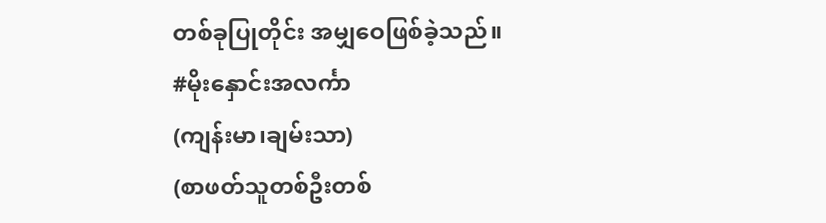တစ်ခုပြုတိုင်း အမျှဝေဖြစ်ခဲ့သည်။
#မိုးနှောင်းအလင်္ကာ
(ကျန်းမာ၊ချမ်းသာ)
(စာဖတ်သူတစ်ဦးတစ်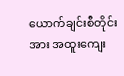ယောက်ချင်းစီတိုင်းအား အထူးကျေး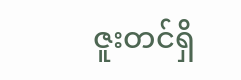ဇူးတင်ရှိ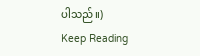ပါသည်။)
Keep Reading